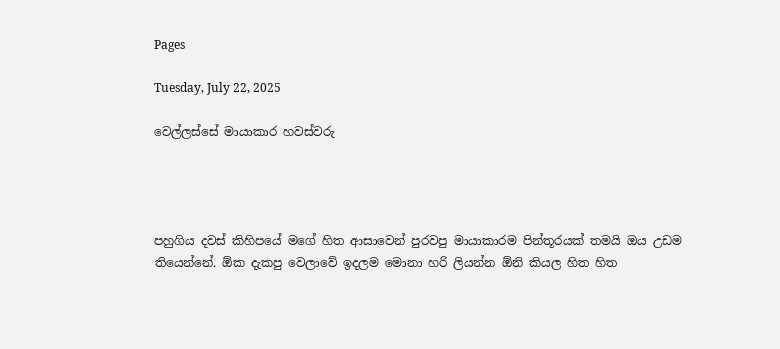Pages

Tuesday, July 22, 2025

වෙල්ලස්සේ මායාකාර හවස්වරු




පහුගිය දවස් කිහිපයේ මගේ හිත ආසාවෙන් පුරවපු මායාකාරම පින්තූරයක් තමයි ඔය උඩම තියෙන්නේ. ඕක දැකපු වෙලාවේ ඉදලම මොනා හරි ලියන්න ඕනි කියල හිත හිත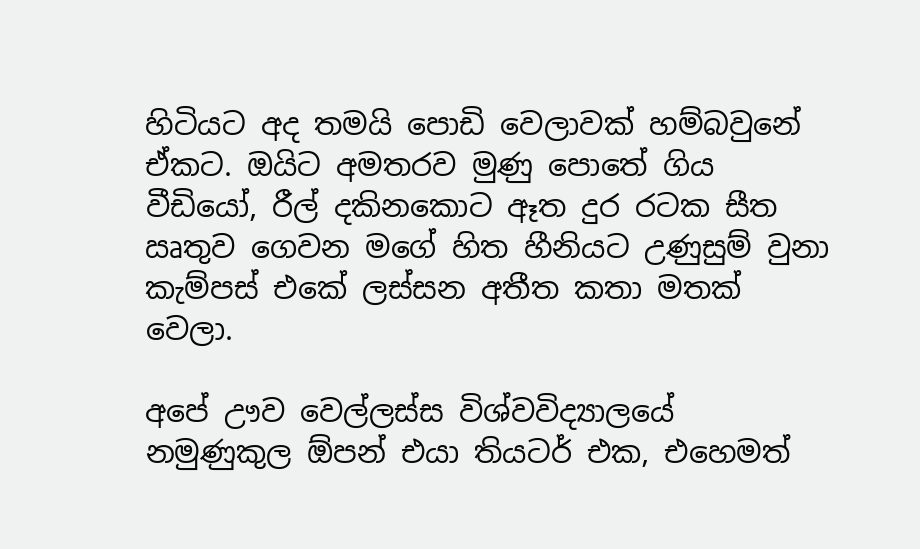හිටියට අද තමයි පොඩි වෙලාවක් හම්බවුනේ ඒකට. ඔයිට අමතරව මුණු පොතේ ගිය වීඩියෝ, රීල් දකිනකොට ඈත දුර රටක සීත ඍතුව ගෙවන මගේ හිත හීනියට උණුසුම් වුනා කැම්පස් එකේ ලස්සන අතීත කතා මතක් වෙලා.

අපේ ඌව වෙල්ලස්ස විශ්වවිද්‍යාලයේ නමුණුකුල ඕපන් එයා තියටර් එක, එහෙමත්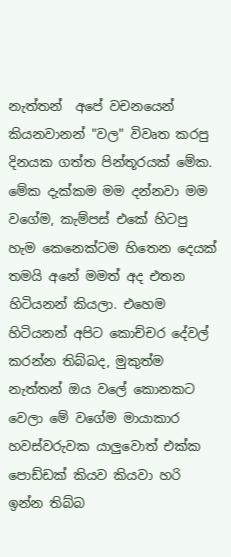නැත්තන්  අපේ වචනයෙන් කියනවානන් "වල" විවෘත කරපු දිනයක ගත්ත පින්තූරයක් මේක. මේක දැක්කම මම දන්නවා මම වගේම, කැම්පස් එකේ හිටපු හැම කෙනෙක්ටම හිතෙන දෙයක් තමයි අනේ මමත් අද එතන හිටියනන් කියලා. එහෙම හිටියනන් අපිට කොච්චර දේවල් කරන්න තිබ්බද, මුකුත්ම නැත්තන් ඔය වලේ කොනකට වෙලා මේ වගේම මායාකාර හවස්වරුවක යාලුවොත් එක්ක පොඩ්ඩක් කියව කියවා හරි ඉන්න තිබ්බ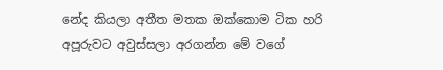නේද කියලා අතීත මතක ඔක්කොම ටික හරි අපූරුවට අවුස්සලා අරගන්න මේ වගේ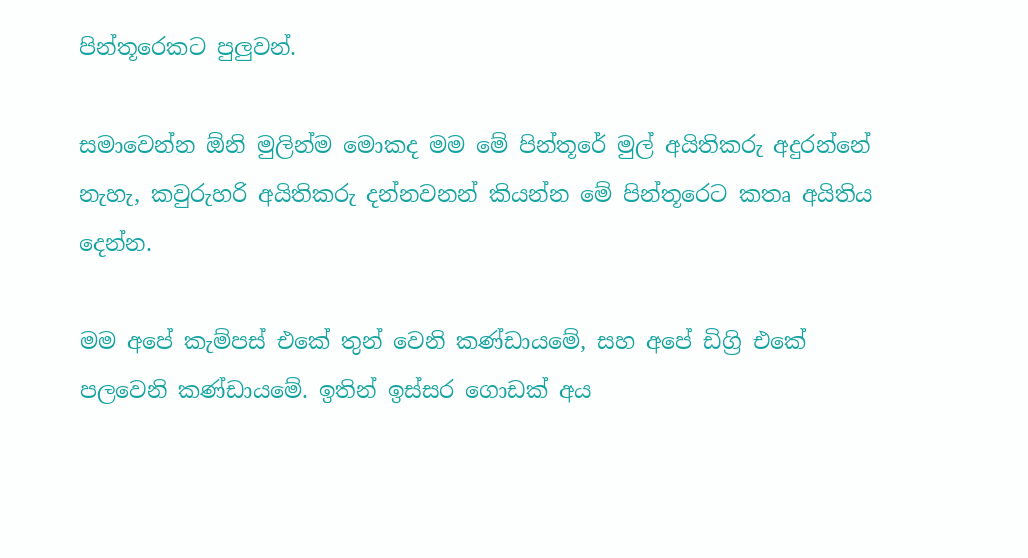පින්තූරෙකට පුලුවන්.

සමාවෙන්න ඕනි මුලින්ම මොකද මම මේ පින්තූරේ මුල් අයිතිකරු අදුරන්නේ නැහැ, කවුරුහරි අයිතිකරු දන්නවනන් කියන්න මේ පින්තූරෙට කතෘ අයිතිය දෙන්න.

මම අපේ කැම්පස් එකේ තුන් වෙනි කණ්ඩායමේ, සහ අපේ ඩිග්‍රි එකේ පලවෙනි කණ්ඩායමේ. ඉතින් ඉස්සර ගොඩක් අය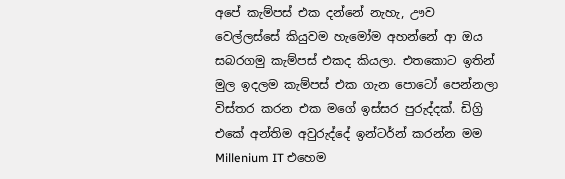අපේ කැම්පස් එක දන්නේ නැහැ, ඌව වෙල්ලස්සේ කියුවම හැමෝම අහන්නේ ආ ඔය සබරගමු කැම්පස් එකද කියලා. එතකොට ඉතින් මුල ඉදලම කැම්පස් එක ගැන පොටෝ පෙන්නලා විස්තර කරන එක මගේ ඉස්සර පුරුද්දක්. ඩිග්‍රි එකේ අන්තිම අවුරුද්දේ ඉන්ටර්න් කරන්න මම Millenium IT එහෙම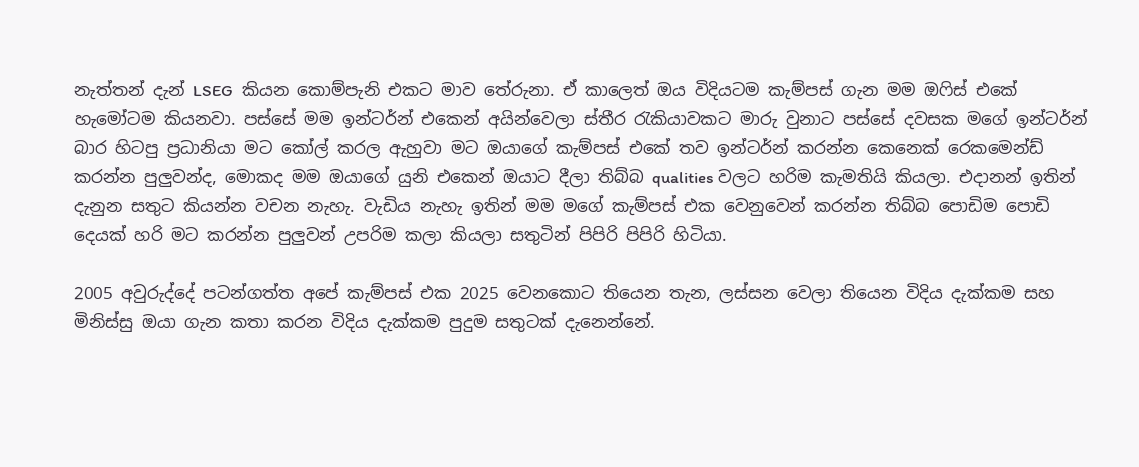නැත්තන් දැන් LSEG  කියන කොම්පැනි එකට මාව තේරුනා. ඒ කාලෙත් ඔය විදියටම කැම්පස් ගැන මම ඔ‍ෆිස් එකේ හැමෝටම කියනවා. පස්සේ මම ඉන්ටර්න් එකෙන් අයින්වෙලා ස්තීර ‍රැකියාවකට මාරු වුනාට පස්සේ දවසක මගේ ඉන්ටර්න් බාර හිටපු ප්‍රධානියා මට කෝල් කරල ඇහුවා මට ඔයාගේ කැම්පස් එකේ තව ඉන්ටර්න් කරන්න කෙනෙක් රෙකමෙන්ඩ් කරන්න පුලුවන්ද, මොකද මම ඔයාගේ යුනි එකෙන් ඔයාට දීලා තිබ්බ qualities වලට හරිම කැමතියි කියලා. එදානන් ඉතින් දැනුන සතුට කියන්න වචන නැහැ. වැඩිය නැහැ ඉතින් මම මගේ කැම්පස් එක වෙනුවෙන් කරන්න තිබ්බ පොඩිම පොඩි දෙයක් හරි මට කරන්න පුලුවන් උපරිම කලා කියලා සතුටින් පිපිරි පිපිරි හිටියා.

2005 අවුරුද්දේ පටන්ගත්ත අපේ කැම්පස් එක 2025 වෙනකොට තියෙන තැන, ලස්සන වෙලා තියෙන විදිය දැක්කම සහ මිනිස්සු ඔයා ගැන කතා කරන විදිය දැක්කම පුදුම සතුටක් දැනෙන්නේ.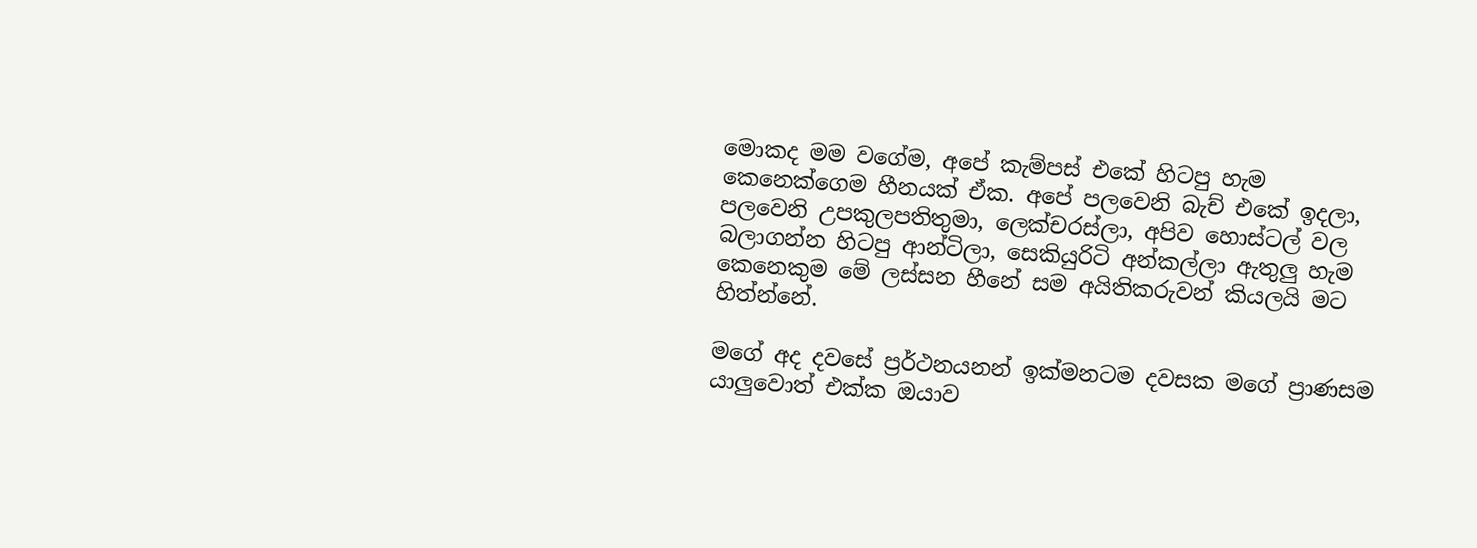මොකද මම වගේම, අපේ කැම්පස් එකේ හිටපු හැම කෙනෙක්ගෙම හීනයක් ඒක. අපේ පලවෙනි බැච් එකේ ඉදලා, පලවෙනි උපකුලපතිතුමා, ලෙක්චරස්ලා, අපිව හොස්ටල් වල බලාගන්න හිටපු ආන්ටිලා, සෙකියුරිටි අන්කල්ලා ඇතුලු හැම කෙනෙකුම මේ ලස්සන හීනේ සම අයිතිකරුවන් කියලයි මට හිත්න්නේ.

මගේ අද දවසේ ප්‍රර්ථනයනන් ඉක්මනටම දවසක මගේ ප්‍රාණසම යාලුවොත් එක්ක ඔයාව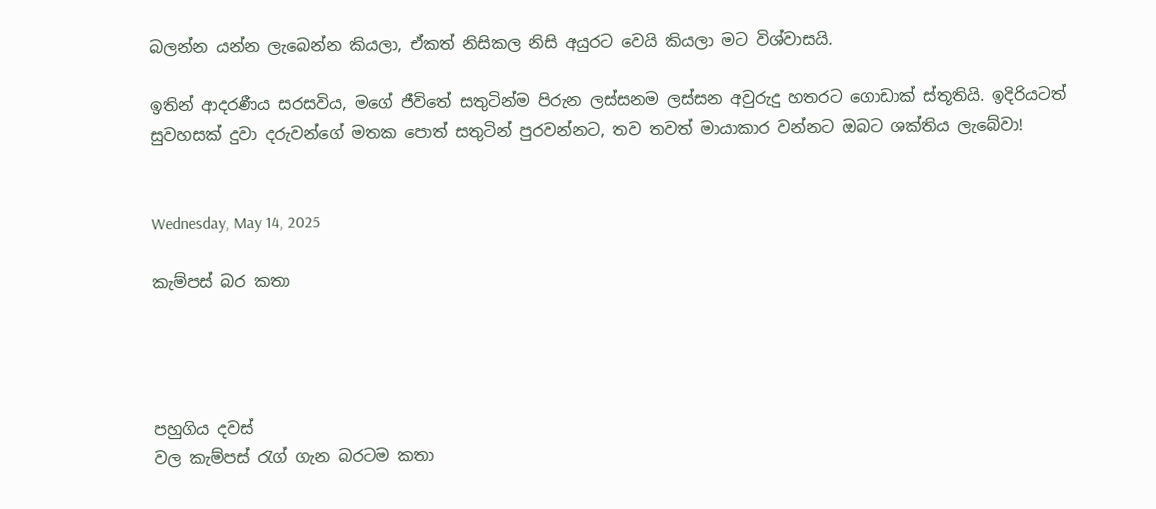බලන්න යන්න ලැබෙන්න කියලා, ඒකත් නිසිකල නිසි අයුරට වෙයි කියලා මට විශ්වාසයි.

ඉතින් ආදරණීය සරසවිය, මගේ ජීවිතේ සතුටින්ම පිරුන ලස්සනම ලස්සන අවුරුදු හතරට ගොඩාක් ස්තූතියි. ඉදිරියටත් සුවහසක් දුවා දරුවන්ගේ මතක පොත් සතුටින් පුරවන්නට, තව තවත් මායාකාර වන්නට ඔබට ශක්තිය ලැබේවා!


Wednesday, May 14, 2025

කැම්පස් බර කතා




පහුගිය දවස්
වල කැම්පස් රැග් ගැන බරටම කතා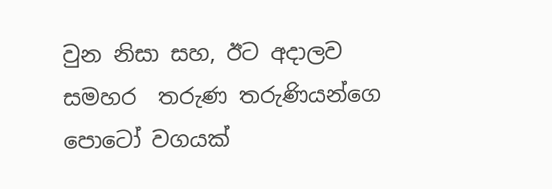වුන නිසා සහ, ඊට අදාලව සමහර  තරුණ තරුණියන්ගෙ පොටෝ වගයක්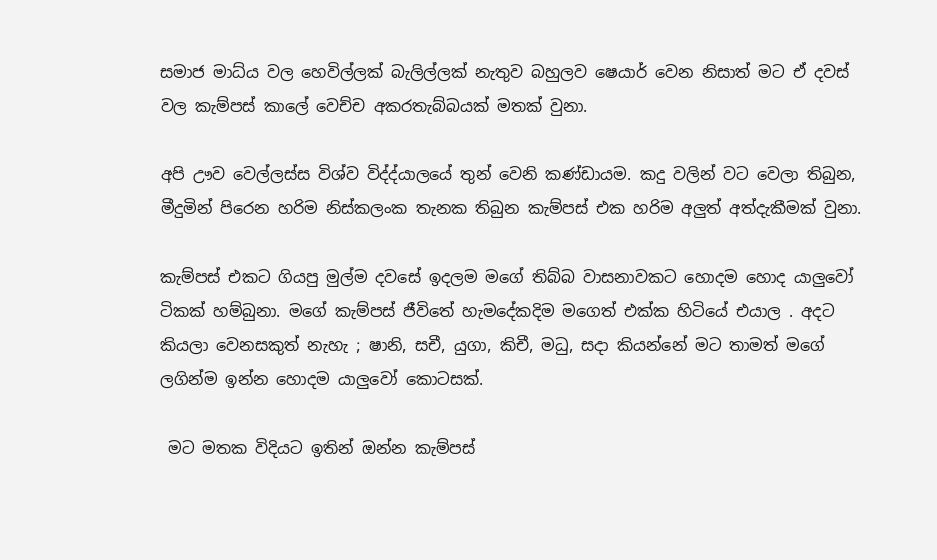සමාජ මාධ්ය වල හෙවිල්ලක් බැලිල්ලක් නැතුව බහුලව ෂෙයාර් වෙන නිසාත් මට ඒ දවස් වල කැම්පස් කාලේ වෙච්ච අකරතැබ්බයක් මතක් වුනා.

අපි ඌව වෙල්ලස්ස විශ්ව විද්ද්යාලයේ තුන් වෙනි කණ්ඩායම. කදු වලින් වට වෙලා තිබුන, මීදුමින් පිරෙන හරිම නිස්කලංක තැනක තිබුන කැම්පස් එක හරිම අලුත් අත්දැකීමක් වුනා.

කැම්පස් එකට ගියපු මුල්ම දවසේ ඉදලම මගේ තිබ්බ වාසනාවකට හොදම හොද යාලුවෝ ටිකක් හම්බුනා. මගේ කැම්පස් ජීවිතේ හැමදේකදිම මගෙත් එක්ක හිටියේ එයාල . අදට කියලා වෙනසකුත් නැහැ ; ෂානි, සචී, යුගා, කිචී, මධු, සදා කියන්නේ මට තාමත් මගේ ලගින්ම ඉන්න හොදම යාලුවෝ කොටසක්.

 මට මතක විදියට ඉතින් ඔන්න කැම්පස්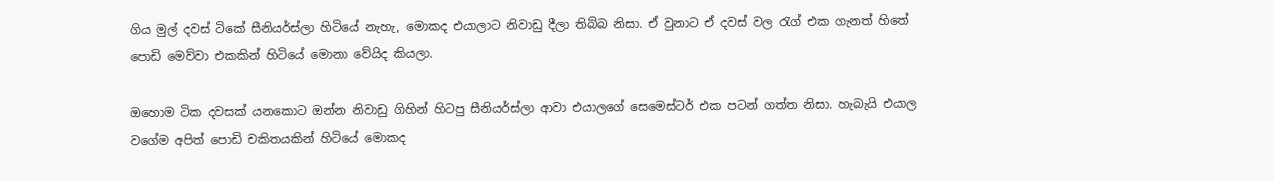ගිය මුල් දවස් ටිකේ සීනියර්ස්ලා හිටියේ නැහැ, මොකද එයාලාට නිවාඩු දීලා තිබ්බ නිසා. ඒ වුනාට ඒ දවස් වල රැග් එක ගැනත් හිතේ පොඩි මෙව්වා එකකින් හිටියේ මොනා වේයිද කියලා.

ඔහොම ටික දවසක් යනකොට ඔන්න නිවාඩු ගිහින් හිටපු සීනියර්ස්ලා ආවා එයාලගේ සෙමෙස්ටර් එක පටන් ගත්ත නිසා. හැබැයි එයාල වගේම අපිත් පොඩි චකිතයකින් හිටියේ මොකද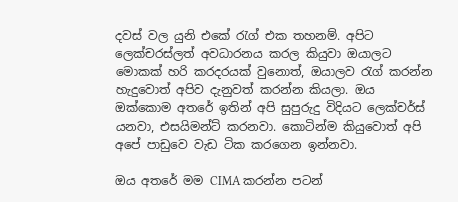දවස් වල යුනි එකේ රැග් එක තහනම්. අපිට ලෙක්චරස්ලත් අවධාරනය කරල කියුවා ඔයාලට මොකක් හරි කරදරයක් වුනොත්, ඔයාලව රැග් කරන්න හැදුවොත් අපිව දැනුවත් කරන්න කියලා. ඔය ඔක්කොම අතරේ ඉතින් අපි සුපුරුදු විදියට ලෙක්චර්ස් යනවා, එසයිමන්ට් කරනවා. කොටින්ම කියුවොත් අපි අපේ පාඩුවෙ වැඩ ටික කරගෙන ඉන්නවා.

ඔය අතරේ මම CIMA කරන්න පටන්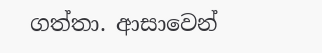ගත්තා. ආසාවෙන්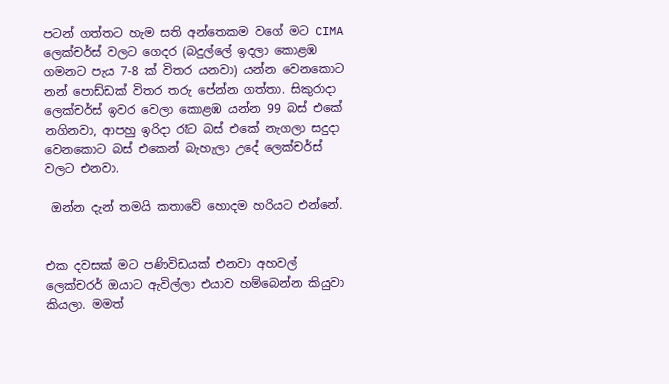පටන් ගත්තට හැම සති අන්තෙකම වගේ මට CIMA ලෙක්චර්ස් වලට ගෙදර (බදුල්ලේ ඉදලා කොළඹ ගමනට පැය 7-8 ක් විතර යනවා) යන්න වෙනකොට නන් පොඩ්ඩක් විතර තරු පේන්න ගත්තා. සිකුරාදා ලෙක්චර්ස් ඉවර වෙලා කොළඹ යන්න 99 බස් එකේ නගිනවා, ආපහු ඉරිදා රෑට බස් එකේ නැගලා සදුදා වෙනකොට බස් එකෙන් බැහැලා උදේ ලෙක්චර්ස් වලට එනවා.

 ඔන්න දැන් තමයි කතාවේ හොදම හරියට එන්නේ.


එක දවසක් මට පණිවිඩයක් එනවා අහවල් ලෙක්චරර් ඔයාට ඇවිල්ලා එයාව හම්බෙන්න කියුවා කියලා. මමත්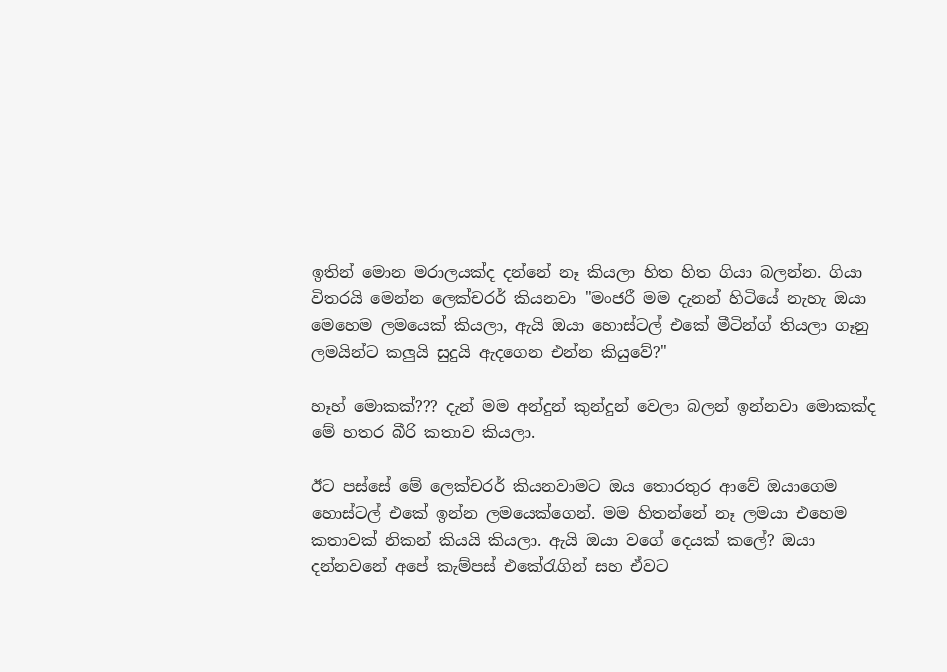ඉතින් මොන මරාලයක්ද දන්නේ නෑ කියලා හිත හිත ගියා බලන්න. ගියා විතරයි මෙන්න ලෙක්චරර් කියනවා "මංජරී මම දැනන් හිටියේ නැහැ ඔයා මෙහෙම ලමයෙක් කියලා, ඇයි ඔයා හොස්ටල් එකේ මීටින්ග් තියලා ගෑනු ලමයින්ට කලුයි සුදුයි ඇදගෙන එන්න කියුවේ?"

හෑහ් මොකක්??? දැන් මම අන්දුන් කුන්දුන් වෙලා බලන් ඉන්නවා මොකක්ද මේ හතර බීරි කතාව කියලා.

ඊට පස්සේ මේ ලෙක්චරර් කියනවාමට ඔය තොරතුර ආවේ ඔයාගෙම හොස්ටල් එකේ ඉන්න ලමයෙක්ගෙන්. මම හිතන්නේ නෑ ලමයා එහෙම කතාවක් නිකන් කියයි කියලා. ඇයි ඔයා වගේ දෙයක් කලේ? ඔයා දන්නවනේ අපේ කැම්පස් එකේරැගින් සහ ඒවට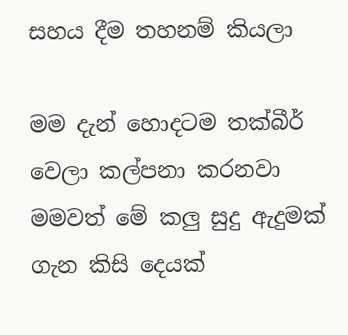සහය දීම තහනම් කියලා

මම දැන් හොදටම තක්බීර් වෙලා කල්පනා කරනවා මමවත් මේ කලු සුදු ඇදුමක් ගැන කිසි දෙයක්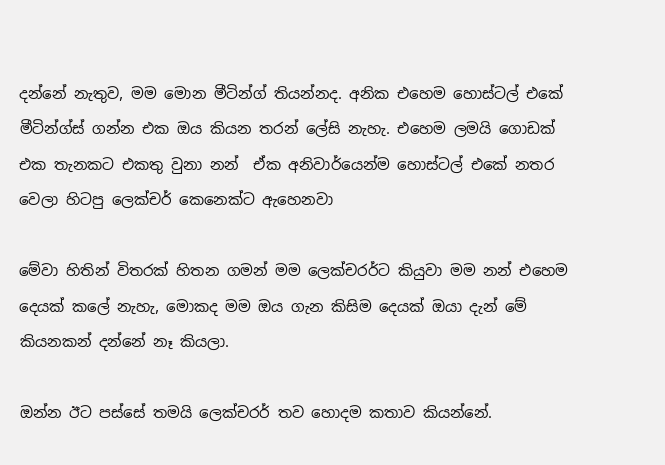දන්නේ නැතුව, මම මොන මීටින්ග් තියන්නද. අනික එහෙම හොස්ටල් එකේ මීටින්ග්ස් ගන්න එක ඔය කියන තරන් ලේසි නැහැ. එහෙම ලමයි ගොඩක් එක තැනකට එකතු වුනා නන්  ඒක අනිවාර්යෙන්ම හොස්ටල් එකේ නතර වෙලා හිටපු ලෙක්චර් කෙනෙක්ට ඇහෙනවා

මේවා හිතින් විතරක් හිතන ගමන් මම ලෙක්චරර්ට කියුවා මම නන් එහෙම දෙයක් කලේ නැහැ, මොකද මම ඔය ගැන කිසිම දෙයක් ඔයා දැන් මේ කියනකන් දන්නේ නෑ කියලා.

ඔන්න ඊට පස්සේ තමයි ලෙක්චරර් තව හොදම කතාව කියන්නේ.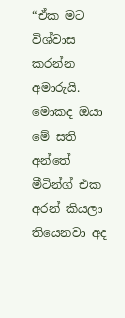“ඒක මට විශ්වාස කරන්න අමාරුයි. මොකද ඔයා මේ සති අන්තේ මීටින්ග් එක අරන් කියලා තියෙනවා අද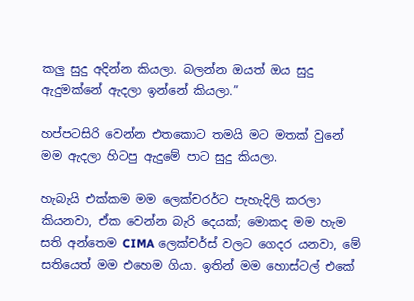කලු සුදු අදින්න කියලා. බලන්න ඔයත් ඔය සුදු ඇදුමක්නේ ඇදලා ඉන්නේ කියලා.”

හප්පටසිරි වෙන්න එතකොට තමයි මට මතක් වුනේ මම ඇදලා හිටපු ඇදුමේ පාට සුදු කියලා.

හැබැයි එක්කම මම ලෙක්චරර්ට පැහැදිලි කරලා කියනවා, ඒක වෙන්න බැරි දෙයක්; මොකද මම හැම සති අන්තෙම CIMA ලෙක්චර්ස් වලට ගෙදර යනවා, මේ සතියෙත් මම එහෙම ගියා. ඉතින් මම හොස්ටල් එකේ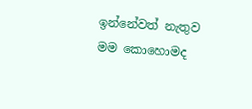ඉන්නේවත් නැතුව මම කොහොමද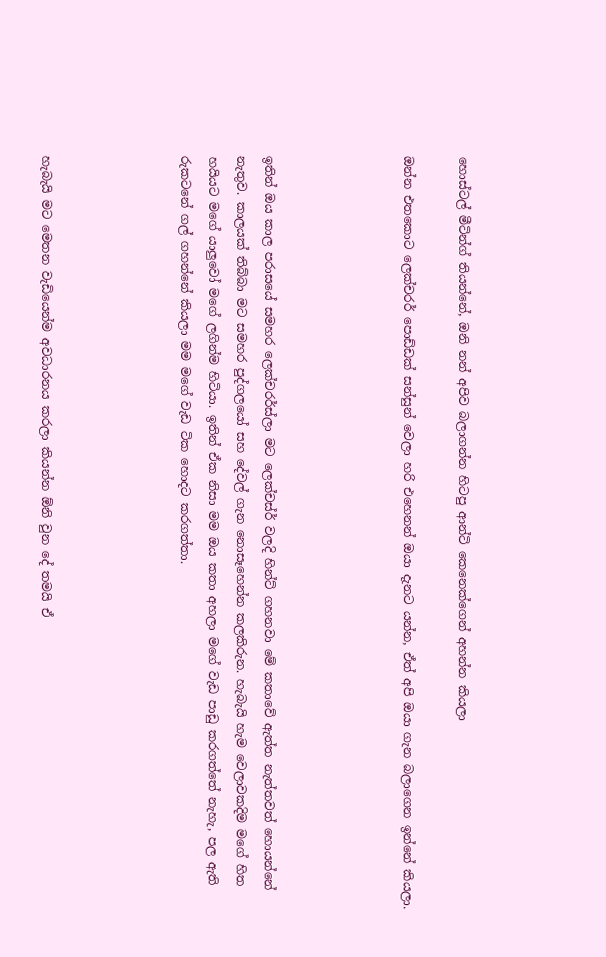හොස්ටල් මීටින්ග් තියන්නේ, ඔනි නන් අපිව බලාගන්න හිටපු ආන්ටි කෙනෙක්ගෙන් අහන්න කියලා

ඔන්න එතකොට ලෙක්චරර් පොඩ්ඩක් සන්සුන් වෙලා හරි එහෙනන් ඔයා දැනට යන්න, ඒත් අපි ඔයා ගැන බලාගෙන ඉන්නේ කියලා.




ඉතින් ඔය කාල පරාසයේ සමහර ලෙක්චරර්ස්ලා මට ලෙක්චස්ර් වලදි හින්ට් ගහනවා මේ කතාවේ ඇත්ත නැත්තවත් හොයන්නේ නැතුව. කාලයක් තිබ්බා මට සමහර පුද්ගලයෝ සහ දේවල් ගැන නොසෑහෙන්න කලකිරුන. හැබැයි හැම වෙලාවකදිම මගේ හිත හයියට මගේ යාලුවෝ මගේ ලගින්ම හිටියා. ඉතින් ඒක නිසා මම ඔය කතා අහලා මගේ වැඩ පාඩු කරගත්තේ නැහැ, පල ඇති රුකටනේ ගල් ගහන්නේ කියලා මම මගේ වැඩ ටික හොදට කරගත්තා.




හැබැයි මට මෙතන වැඩියෙන්ම අවධාරනය කරලා කියන්න ඕනි වුන දේ තමයි ඒ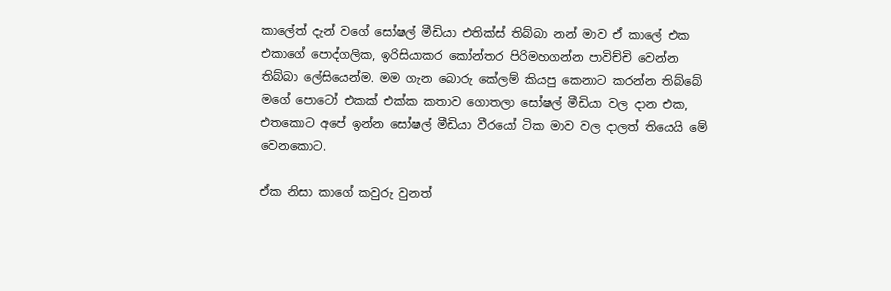කාලේත් දැන් වගේ සෝෂල් මීඩියා එතික්ස් තිබ්බා නන් මාව ඒ කාලේ එක එකාගේ පොද්ගලික, ඉරිසියාකර කෝන්තර පිරිමහගන්න පාවිච්චි වෙන්න තිබ්බා ලේසියෙන්ම. මම ගැන බොරු කේලම් කියපු කෙනාට කරන්න තිබ්බේ මගේ පොටෝ එකක් එක්ක කතාව ගොතලා සෝෂල් මීඩියා වල දාන එක, එතකොට අපේ ඉන්න සෝෂල් මීඩියා වීරයෝ ටික මාව වල දාලත් තියෙයි මේ වෙනකොට.

ඒක නිසා කාගේ කවුරු වුනත්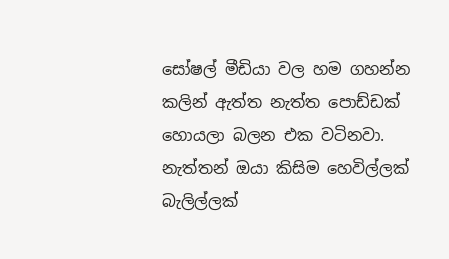සෝෂල් මීඩියා වල හම ගහන්න කලින් ඇත්ත නැත්ත පොඩ්ඩක් හොයලා බලන එක වටිනවා. නැත්තන් ඔයා කිසිම හෙවිල්ලක් බැලිල්ලක්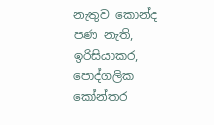නැතුව කොන්ද පණ නැති, ඉරිසියාකර, පොද්ගලික කෝන්තර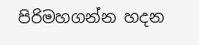පිරිමහගන්න හදන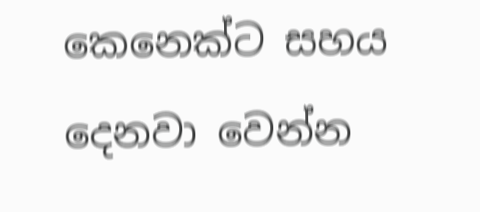කෙනෙක්ට සහය දෙනවා වෙන්න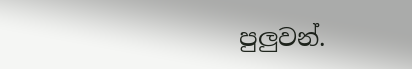පුලුවන්.